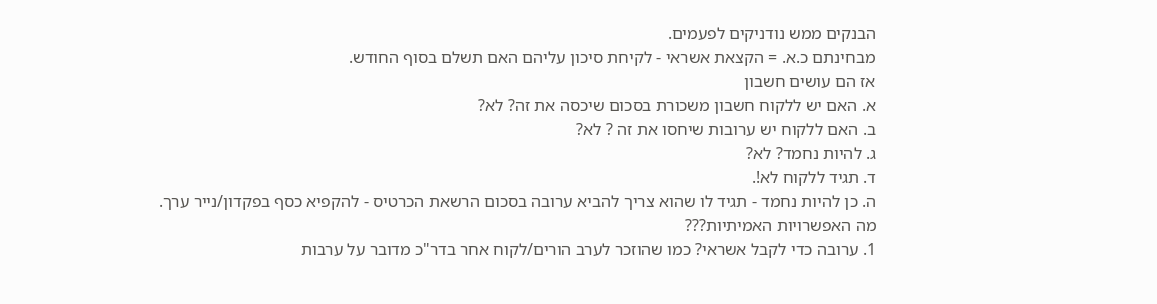הבנקים ממש נודניקים לפעמים.
מבחינתם כ.א. = הקצאת אשראי - לקיחת סיכון עליהם האם תשלם בסוף החודש.
אז הם עושים חשבון
א. האם יש ללקוח חשבון משכורת בסכום שיכסה את זה? לא?
ב. האם ללקוח יש ערובות שיחסו את זה ? לא?
ג. להיות נחמד? לא?
ד. תגיד ללקוח לא!.
ה. כן להיות נחמד - תגיד לו שהוא צריך להביא ערובה בסכום הרשאת הכרטיס - להקפיא כסף בפקדון/נייר ערך.
מה האפשרויות האמיתיות???
1. ערובה כדי לקבל אשראי? כמו שהוזכר לערב הורים/לקוח אחר בדר"כ מדובר על ערבות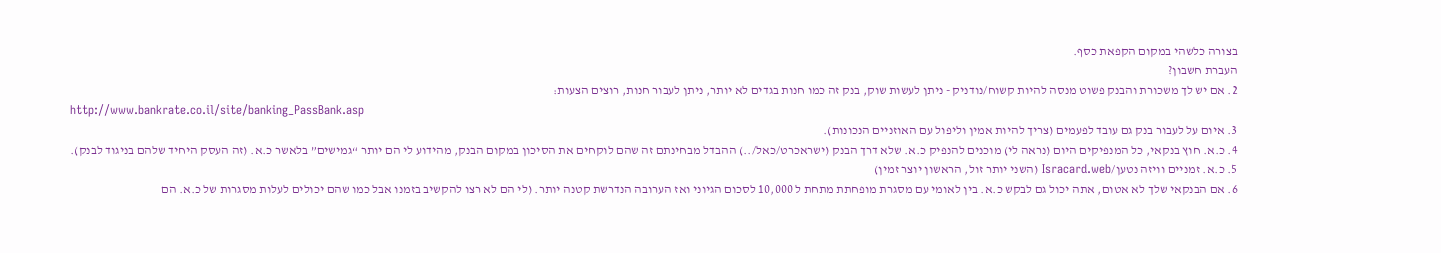בצורה כלשהי במקום הקפאת כסף.
העברת חשבון?
2. אם יש לך משכורת והבנק פשוט מנסה להיות קשוח/נודניק - ניתן לעשות שוק, בנק זה כמו חנות בגדים לא יותר, ניתן לעבור חנות, רוצים הצעות:
http://www.bankrate.co.il/site/banking_PassBank.asp
3. איום על לעבור בנק גם עובד לפעמים (צריך להיות אמין וליפול עם האוזניים הנכונות).
4. כ.א. חוץ בנקאי, כל המנפיקים היום (נראה לי) מוכנים להנפיק כ.א. שלא דרך הבנק (ישראכרט/כאל/..) ההבדל מבחינתם זה שהם לוקחים את הסיכון במקום הבנק, מהידוע לי הם יותר “גמישים” בלאשר כ.א. (זה העסק היחיד שלהם בניגוד לבנק).
5. כ.א. זמניים וויזה נטען/Isracard.web (השני יותר זול, הראשון יוצר זמין)
6. אם הבנקאי שלך לא אטום, אתה יכול גם לבקש כ.א. בין לאומי עם מסגרת מופחתת מתחת ל 10,000 לסכום הגיוני ואז הערובה הנדרשת קטנה יותר. (לי הם לא רצו להקשיב בזמנו אבל כמו שהם יכולים לעלות מסגרות של כ.א. הם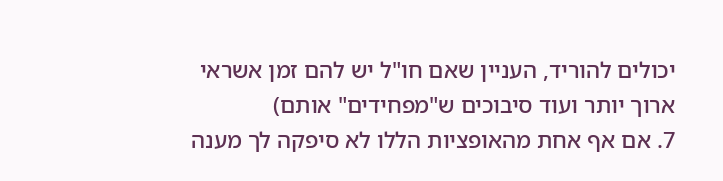יכולים להוריד, העניין שאם חו"ל יש להם זמן אשראי ארוך יותר ועוד סיבוכים ש"מפחידים" אותם)
7. אם אף אחת מהאופציות הללו לא סיפקה לך מענה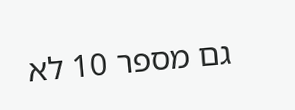גם מספר 10 לא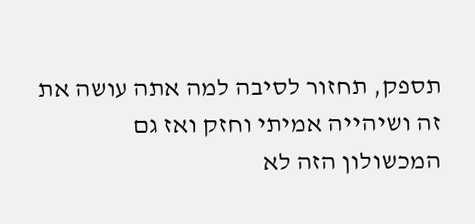תספק, תחזור לסיבה למה אתה עושה את זה ושיהייה אמיתי וחזק ואז גם המכשולון הזה לא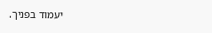יעמוד בפניך.